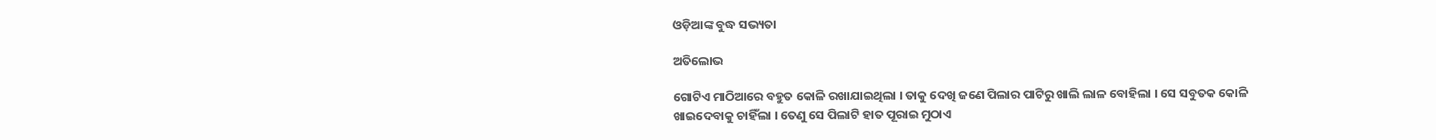ଓଡ଼ିଆଙ୍କ ବୁଦ୍ଧ ସଭ୍ୟତା

ଅତିଲୋଭ

ଗୋଟିଏ ମାଠିଆରେ ବହୁତ କୋଳି ରଖାଯାଇଥିଲା । ତାକୁ ଦେଖି ଜଣେ ପିଲାର ପାଟିରୁ ଖାଲି ଲାଳ ବୋହିଲା । ସେ ସବୁତକ କୋଳି ଖାଇଦେବାକୁ ଚାହିଁଲା । ତେଣୁ ସେ ପିଲାଟି ହାତ ପୂରାଇ ମୁଠାଏ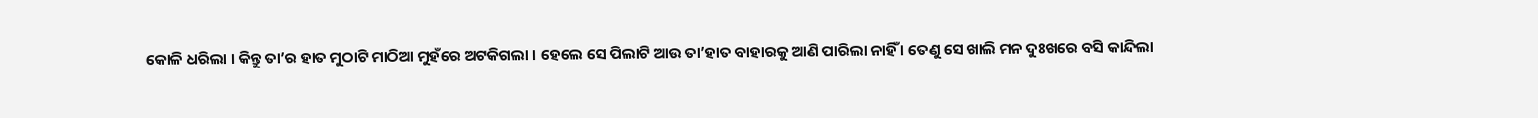କୋଳି ଧରିଲା । କିନ୍ତୁ ତା’ର ହାତ ମୁଠାଟି ମାଠିଆ ମୁହଁରେ ଅଟକିଗଲା । ହେଲେ ସେ ପିଲାଟି ଆଉ ତା’ହାତ ବାହାରକୁ ଆଣି ପାରିଲା ନାହିଁ । ତେଣୁ ସେ ଖାଲି ମନ ଦୁଃଖରେ ବସି କାନ୍ଦିଲା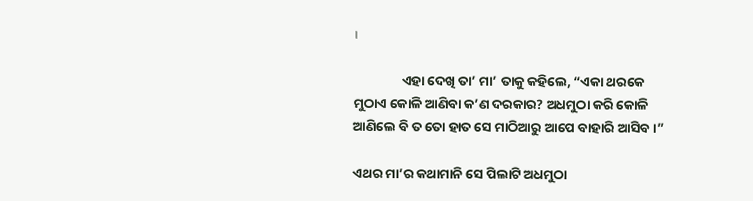।

                ଏହା ଦେଖି ତା’ ମା’ ତାକୁ କହିଲେ, “ଏକା ଥରକେ ମୁଠାଏ କୋଳି ଆଣିବା କ’ଣ ଦରକାର? ଅଧମୁଠା କରି କୋଳି ଆଣିଲେ ବି ତ ତୋ ହାତ ସେ ମାଠିଆରୁ ଆପେ ବାହାରି ଆସିବ ।”

ଏଥର ମା’ର କଥାମାନି ସେ ପିଲାଟି ଅଧମୁଠା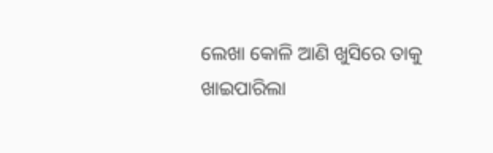ଲେଖା କୋଳି ଆଣି ଖୁସିରେ ତାକୁ ଖାଇପାରିଲା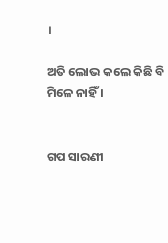।

ଅତି ଲୋଭ କଲେ କିଛି ବି ମିଳେ ନାହିଁ ।


ଗପ ସାରଣୀ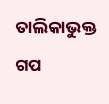ତାଲିକାଭୁକ୍ତ ଗପ